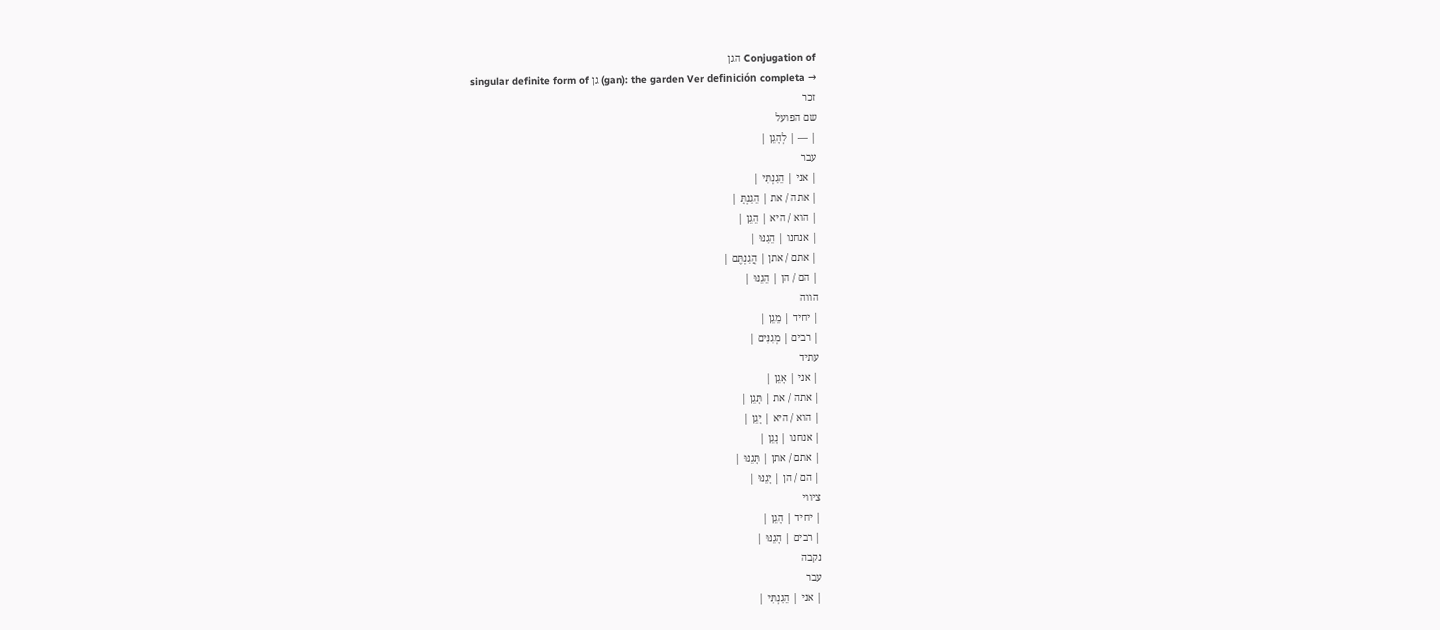Conjugation of הגן
singular definite form of גן (gan): the garden Ver definición completa →
זכר
שם הפועל
| — | לְהָגֵן |
עבר
| אני | הֵגַנְתִּי |
| אתה / את | הֵגַנְתָּ |
| הוא / היא | הֵגֵן |
| אנחנו | הֵגַנּוּ |
| אתם / אתן | הֲגַנְתֶּם |
| הם / הן | הֵגֵנּוּ |
הווה
| יחיד | מֵגֵן |
| רבים | מְגִנִּים |
עתיד
| אני | אָגֵן |
| אתה / את | תָּגֵן |
| הוא / היא | יָגֵן |
| אנחנו | נָגֵן |
| אתם / אתן | תָּגֵנּוּ |
| הם / הן | יָגֵנּוּ |
ציווי
| יחיד | הָגֵן |
| רבים | הָגֵנּוּ |
נקבה
עבר
| אני | הֵגַנְתִּי |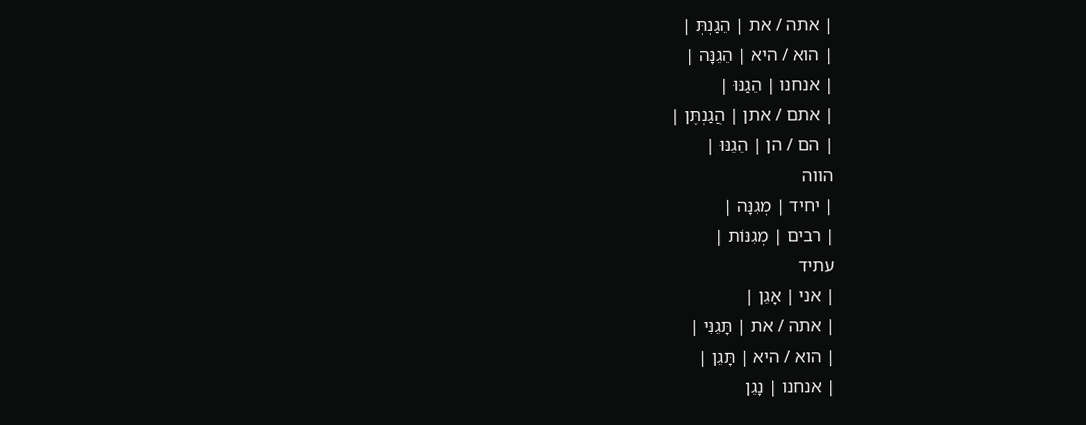| אתה / את | הֵגַנְתְּ |
| הוא / היא | הֵגֵנָּה |
| אנחנו | הֵגַנּוּ |
| אתם / אתן | הֲגַנְתֶּן |
| הם / הן | הֵגֵנּוּ |
הווה
| יחיד | מְגִנָּה |
| רבים | מְגִנּוֹת |
עתיד
| אני | אָגֵן |
| אתה / את | תָּגֵנִּי |
| הוא / היא | תָּגֵן |
| אנחנו | נָגֵן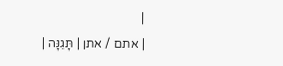|
| אתם / אתן | תָּגֵנָּה |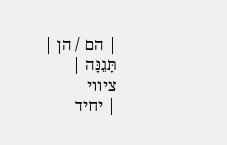| הם / הן | תָּגֵנָּה |
ציווי
| יחיד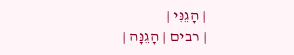| הָגֵנִּי |
| רבים | הָגֵנָּה |